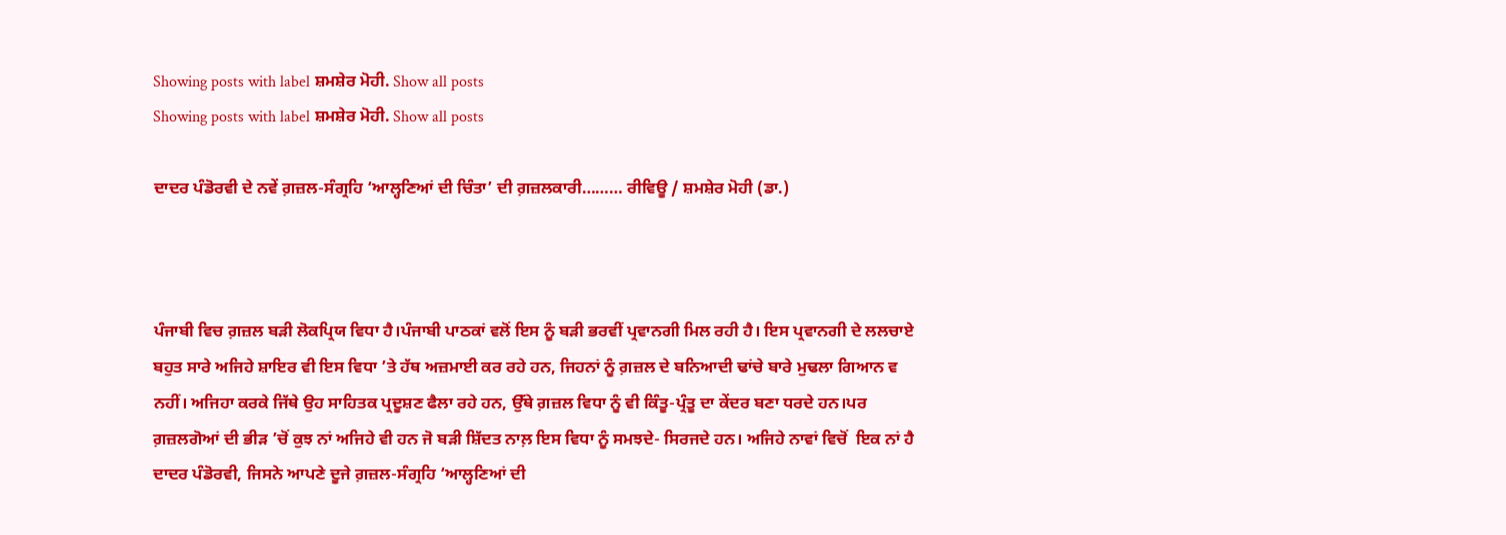Showing posts with label ਸ਼ਮਸ਼ੇਰ ਮੋਹੀ. Show all posts
Showing posts with label ਸ਼ਮਸ਼ੇਰ ਮੋਹੀ. Show all posts

ਦਾਦਰ ਪੰਡੋਰਵੀ ਦੇ ਨਵੇਂ ਗ਼ਜ਼ਲ-ਸੰਗ੍ਰਹਿ ‘ਆਲ੍ਹਣਿਆਂ ਦੀ ਚਿੰਤਾ’ ਦੀ ਗ਼ਜ਼ਲਕਾਰੀ……… ਰੀਵਿਊ / ਸ਼ਮਸ਼ੇਰ ਮੋਹੀ (ਡਾ.)



ਪੰਜਾਬੀ ਵਿਚ ਗ਼ਜ਼ਲ ਬੜੀ ਲੋਕਪ੍ਰਿਯ ਵਿਧਾ ਹੈ।ਪੰਜਾਬੀ ਪਾਠਕਾਂ ਵਲੋਂ ਇਸ ਨੂੰ ਬੜੀ ਭਰਵੀਂ ਪ੍ਰਵਾਨਗੀ ਮਿਲ ਰਹੀ ਹੈ। ਇਸ ਪ੍ਰਵਾਨਗੀ ਦੇ ਲਲਚਾਏ ਬਹੁਤ ਸਾਰੇ ਅਜਿਹੇ ਸ਼ਾਇਰ ਵੀ ਇਸ ਵਿਧਾ ’ਤੇ ਹੱਥ ਅਜ਼ਮਾਈ ਕਰ ਰਹੇ ਹਨ, ਜਿਹਨਾਂ ਨੂੰ ਗ਼ਜ਼ਲ ਦੇ ਬਨਿਆਦੀ ਢਾਂਚੇ ਬਾਰੇ ਮੁਢਲਾ ਗਿਆਨ ਵ ਨਹੀਂ। ਅਜਿਹਾ ਕਰਕੇ ਜਿੱਥੇ ਉਹ ਸਾਹਿਤਕ ਪ੍ਰਦੂਸ਼ਣ ਫੈਲਾ ਰਹੇ ਹਨ, ਉੱਥੇ ਗ਼ਜ਼ਲ ਵਿਧਾ ਨੂੰ ਵੀ ਕਿੰਤੂ-ਪ੍ਰੰਤੂ ਦਾ ਕੇਂਦਰ ਬਣਾ ਧਰਦੇ ਹਨ।ਪਰ ਗ਼ਜ਼ਲਗੋਆਂ ਦੀ ਭੀੜ ’ਚੋਂ ਕੁਝ ਨਾਂ ਅਜਿਹੇ ਵੀ ਹਨ ਜੋ ਬੜੀ ਸ਼ਿੱਦਤ ਨਾਲ਼ ਇਸ ਵਿਧਾ ਨੂੰ ਸਮਝਦੇ- ਸਿਰਜਦੇ ਹਨ। ਅਜਿਹੇ ਨਾਵਾਂ ਵਿਚੋਂ  ਇਕ ਨਾਂ ਹੈ ਦਾਦਰ ਪੰਡੋਰਵੀ, ਜਿਸਨੇ ਆਪਣੇ ਦੂਜੇ ਗ਼ਜ਼ਲ-ਸੰਗ੍ਰਹਿ ‘ਆਲ੍ਹਣਿਆਂ ਦੀ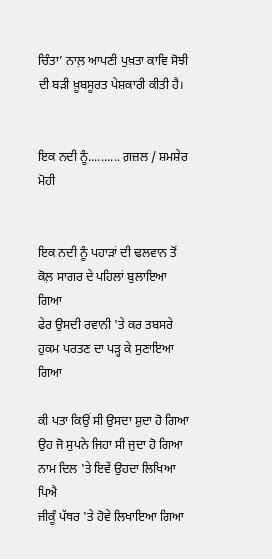ਚਿੰਤਾ’ ਨਾਲ਼ ਆਪਣੀ ਪੁਖ਼ਤਾ ਕਾਵਿ ਸੋਝੀ ਦੀ ਬੜੀ ਖ਼ੂਬਸੂਰਤ ਪੇਸ਼ਕਾਰੀ ਕੀਤੀ ਹੈ।


ਇਕ ਨਦੀ ਨੂੰ.......... ਗ਼ਜ਼ਲ / ਸ਼ਮਸ਼ੇਰ ਮੋਹੀ


ਇਕ ਨਦੀ ਨੂੰ ਪਹਾੜਾਂ ਦੀ ਢਲਵਾਨ ਤੋਂ
ਕੋਲ਼ ਸਾਗਰ ਦੇ ਪਹਿਲਾਂ ਬੁਲਾਇਆ ਗਿਆ
ਫੇਰ ਉਸਦੀ ਰਵਾਨੀ 'ਤੇ ਕਰ ਤਬਸਰੇ
ਹੁਕਮ ਪਰਤਣ ਦਾ ਪੜ੍ਹ ਕੇ ਸੁਣਾਇਆ ਗਿਆ

ਕੀ ਪਤਾ ਕਿਉਂ ਸੀ ਉਸਦਾ ਸ਼ੁਦਾ ਹੋ ਗਿਆ
ਉਹ ਜੋ ਸੁਪਨੇ ਜਿਹਾ ਸੀ ਜੁਦਾ ਹੋ ਗਿਆ
ਨਾਮ ਦਿਲ 'ਤੇ ਇਵੇਂ ਉਹਦਾ ਲਿਖਿਆ ਪਿਐ
ਜੀਕੂੰ ਪੱਥਰ 'ਤੇ ਹੋਵੇ ਲਿਖਾਇਆ ਗਿਆ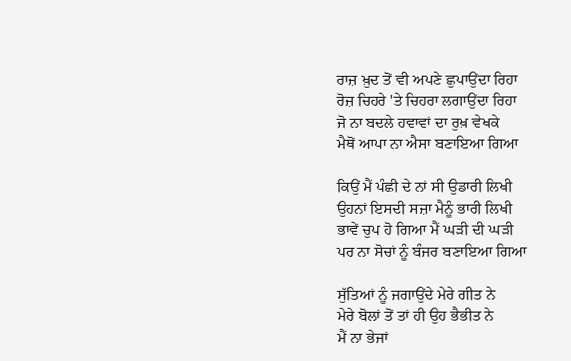ਰਾਜ਼ ਖ਼ੁਦ ਤੋਂ ਵੀ ਅਪਣੇ ਛੁਪਾਉਂਦਾ ਰਿਹਾ
ਰੋਜ਼ ਚਿਹਰੇ 'ਤੇ ਚਿਹਰਾ ਲਗਾਉਂਦਾ ਰਿਹਾ
ਜੋ ਨਾ ਬਦਲੇ ਹਵਾਵਾਂ ਦਾ ਰੁਖ਼ ਵੇਖਕੇ
ਮੈਥੋਂ ਆਪਾ ਨਾ ਐਸਾ ਬਣਾਇਆ ਗਿਆ

ਕਿਉਂ ਮੈਂ ਪੰਛੀ ਦੇ ਨਾਂ ਸੀ ਉਡਾਰੀ ਲਿਖੀ
ਉਹਨਾਂ ਇਸਦੀ ਸਜ਼ਾ ਮੈਨੂੰ ਭਾਰੀ ਲਿਖੀ
ਭਾਵੇਂ ਚੁਪ ਹੋ ਗਿਆ ਮੈਂ ਘੜੀ ਦੀ ਘੜੀ
ਪਰ ਨਾ ਸੋਚਾਂ ਨੂੰ ਬੰਜਰ ਬਣਾਇਆ ਗਿਆ

ਸੁੱਤਿਆਂ ਨੂੰ ਜਗਾਉਂਦੇ ਮੇਰੇ ਗੀਤ ਨੇ
ਮੇਰੇ ਬੋਲਾਂ ਤੋਂ ਤਾਂ ਹੀ ਉਹ ਭੈਭੀਤ ਨੇ
ਮੈਂ ਨਾ ਭੇਜਾਂ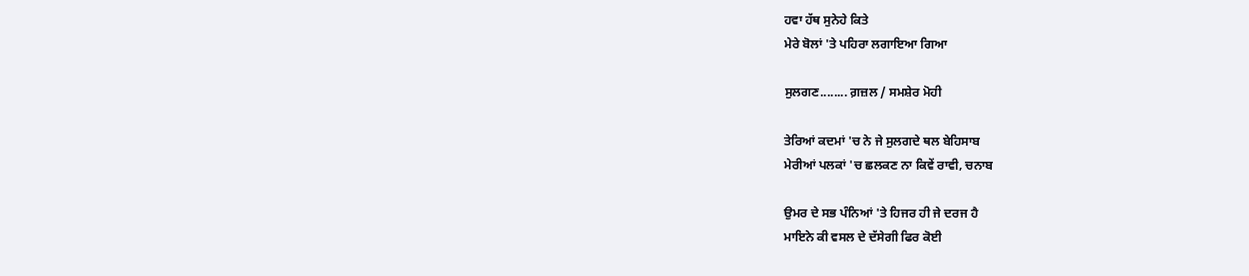ਹਵਾ ਹੱਥ ਸੁਨੇਹੇ ਕਿਤੇ
ਮੇਰੇ ਬੋਲਾਂ 'ਤੇ ਪਹਿਰਾ ਲਗਾਇਆ ਗਿਆ

ਸੁਲਗਣ........ ਗ਼ਜ਼ਲ / ਸਮਸ਼ੇਰ ਮੋਹੀ

ਤੇਰਿਆਂ ਕਦਮਾਂ 'ਚ ਨੇ ਜੇ ਸੁਲਗਦੇ ਥਲ ਬੇਹਿਸਾਬ
ਮੇਰੀਆਂ ਪਲਕਾਂ 'ਚ ਛਲਕਣ ਨਾ ਕਿਵੇਂ ਰਾਵੀ, ਚਨਾਬ

ਉਮਰ ਦੇ ਸਭ ਪੰਨਿਆਂ 'ਤੇ ਹਿਜਰ ਹੀ ਜੇ ਦਰਜ ਹੈ
ਮਾਇਨੇ ਕੀ ਵਸਲ ਦੇ ਦੱਸੇਗੀ ਫਿਰ ਕੋਈ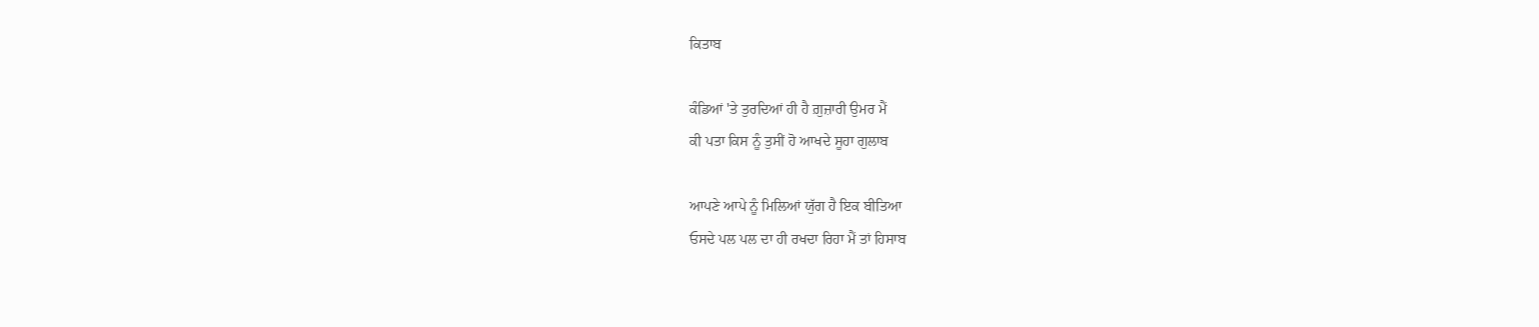ਕਿਤਾਬ

ਕੰਡਿਆਂ 'ਤੇ ਤੁਰਦਿਆਂ ਹੀ ਹੈ ਗ਼ੁਜ਼ਾਰੀ ਉਮਰ ਮੈਂ
ਕੀ ਪਤਾ ਕਿਸ ਨੂੰ ਤੁਸੀਂ ਹੋ ਆਖਦੇ ਸੂਹਾ ਗੁਲਾਬ

ਆਪਣੇ ਆਪੇ ਨੂੰ ਮਿਲਿਆਂ ਯੁੱਗ ਹੈ ਇਕ ਬੀਤਿਆ
ਓਸਦੇ ਪਲ ਪਲ ਦਾ ਹੀ ਰਖਦਾ ਰਿਹਾ ਮੈਂ ਤਾਂ ਹਿਸਾਬ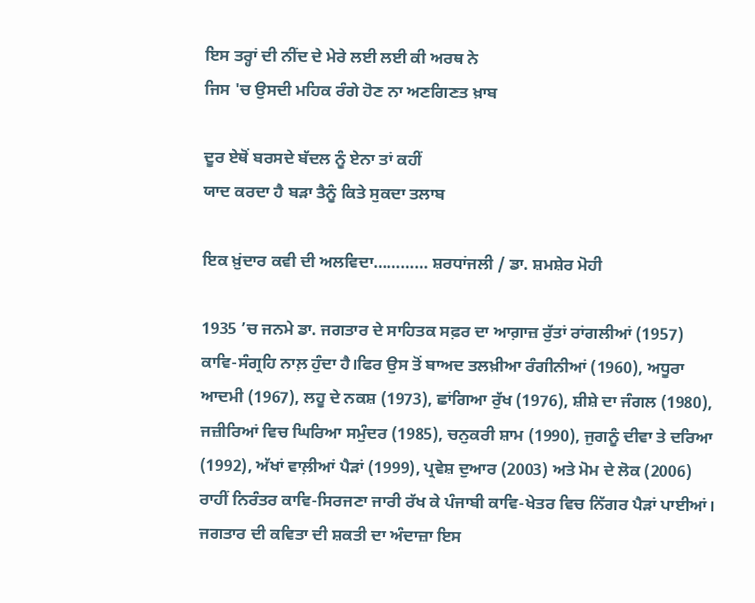ਇਸ ਤਰ੍ਹਾਂ ਦੀ ਨੀਂਦ ਦੇ ਮੇਰੇ ਲਈ ਲਈ ਕੀ ਅਰਥ ਨੇ
ਜਿਸ 'ਚ ਉਸਦੀ ਮਹਿਕ ਰੰਗੇ ਹੋਣ ਨਾ ਅਣਗਿਣਤ ਖ਼ਾਬ

ਦੂਰ ਏਥੋਂ ਬਰਸਦੇ ਬੱਦਲ ਨੂੰ ਏਨਾ ਤਾਂ ਕਹੀਂ
ਯਾਦ ਕਰਦਾ ਹੈ ਬੜਾ ਤੈਨੂੰ ਕਿਤੇ ਸੁਕਦਾ ਤਲਾਬ

ਇਕ ਖ਼ੁਂਦਾਰ ਕਵੀ ਦੀ ਅਲਵਿਦਾ………… ਸ਼ਰਧਾਂਜਲੀ / ਡਾ. ਸ਼ਮਸ਼ੇਰ ਮੋਹੀ

1935 ’ਚ ਜਨਮੇ ਡਾ. ਜਗਤਾਰ ਦੇ ਸਾਹਿਤਕ ਸਫ਼ਰ ਦਾ ਆਗ਼ਾਜ਼ ਰੁੱਤਾਂ ਰਾਂਗਲੀਆਂ (1957) ਕਾਵਿ-ਸੰਗ੍ਰਹਿ ਨਾਲ਼ ਹੁੰਦਾ ਹੈ।ਫਿਰ ਉਸ ਤੋਂ ਬਾਅਦ ਤਲਖ਼ੀਆ ਰੰਗੀਨੀਆਂ (1960), ਅਧੂਰਾ ਆਦਮੀ (1967), ਲਹੂ ਦੇ ਨਕਸ਼ (1973), ਛਾਂਗਿਆ ਰੁੱਖ (1976), ਸ਼ੀਸ਼ੇ ਦਾ ਜੰਗਲ (1980), ਜਜ਼ੀਰਿਆਂ ਵਿਚ ਘਿਰਿਆ ਸਮੁੰਦਰ (1985), ਚਨੁਕਰੀ ਸ਼ਾਮ (1990), ਜੁਗਨੂੰ ਦੀਵਾ ਤੇ ਦਰਿਆ (1992), ਅੱਖਾਂ ਵਾਲ਼ੀਆਂ ਪੈੜਾਂ (1999), ਪ੍ਰਵੇਸ਼ ਦੁਆਰ (2003) ਅਤੇ ਮੋਮ ਦੇ ਲੋਕ (2006) ਰਾਹੀਂ ਨਿਰੰਤਰ ਕਾਵਿ-ਸਿਰਜਣਾ ਜਾਰੀ ਰੱਖ ਕੇ ਪੰਜਾਬੀ ਕਾਵਿ-ਖੇਤਰ ਵਿਚ ਨਿੱਗਰ ਪੈੜਾਂ ਪਾਈਆਂ।
ਜਗਤਾਰ ਦੀ ਕਵਿਤਾ ਦੀ ਸ਼ਕਤੀ ਦਾ ਅੰਦਾਜ਼ਾ ਇਸ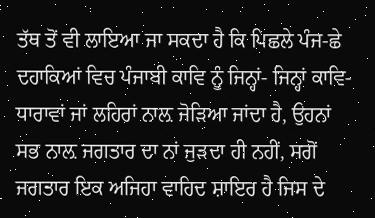ਤੱਥ ਤੋਂ ਵੀ ਲਾਇਆ ਜਾ ਸਕਦਾ ਹੈ ਕਿ ਪਿਛਲੇ ਪੰਜ-ਛੇ ਦਹਾਕਿਆਂ ਵਿਚ ਪੰਜਾਬੀ ਕਾਵਿ ਨੂੰ ਜਿਨ੍ਹਾਂ- ਜਿਨ੍ਹਾਂ ਕਾਵਿ-ਧਾਰਾਵਾਂ ਜਾਂ ਲਹਿਰਾਂ ਨਾਲ਼ ਜੋੜਿਆ ਜਾਂਦਾ ਹੈ, ਉਹਨਾਂ ਸਭ ਨਾਲ਼ ਜਗਤਾਰ ਦਾ ਨਾਂ ਜੁੜਦਾ ਹੀ ਨਹੀਂ, ਸਗੋਂ ਜਗਤਾਰ ਇਕ ਅਜਿਹਾ ਵਾਹਿਦ ਸ਼ਾਇਰ ਹੈ ਜਿਸ ਦੇ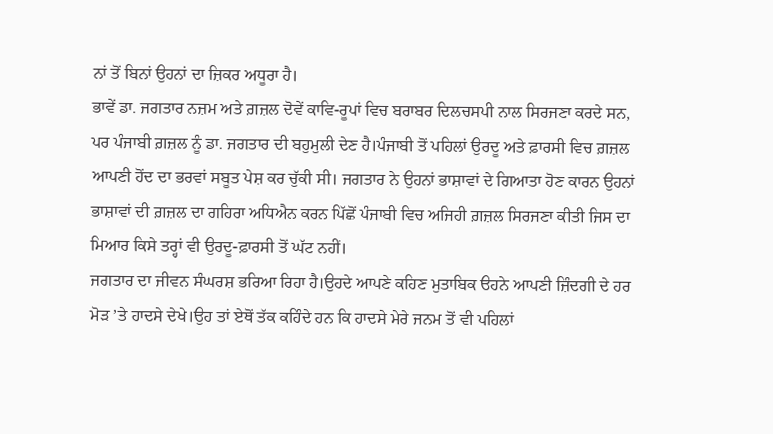ਨਾਂ ਤੋਂ ਬਿਨਾਂ ਉਹਨਾਂ ਦਾ ਜ਼ਿਕਰ ਅਧੂਰਾ ਹੈ।
ਭਾਵੇਂ ਡਾ. ਜਗਤਾਰ ਨਜ਼ਮ ਅਤੇ ਗ਼ਜ਼ਲ ਦੋਵੇਂ ਕਾਵਿ-ਰੂਪਾਂ ਵਿਚ ਬਰਾਬਰ ਦਿਲਚਸਪੀ ਨਾਲ ਸਿਰਜਣਾ ਕਰਦੇ ਸਨ, ਪਰ ਪੰਜਾਬੀ ਗ਼ਜ਼ਲ ਨੂੰ ਡਾ. ਜਗਤਾਰ ਦੀ ਬਹੁਮੁਲੀ ਦੇਣ ਹੈ।ਪੰਜਾਬੀ ਤੋਂ ਪਹਿਲਾਂ ਉਰਦੂ ਅਤੇ ਫ਼ਾਰਸੀ ਵਿਚ ਗ਼ਜ਼ਲ ਆਪਣੀ ਹੋਂਦ ਦਾ ਭਰਵਾਂ ਸਬੂਤ ਪੇਸ਼ ਕਰ ਚੁੱਕੀ ਸੀ। ਜਗਤਾਰ ਨੇ ਉਹਨਾਂ ਭਾਸ਼ਾਵਾਂ ਦੇ ਗਿਆਤਾ ਹੋਣ ਕਾਰਨ ਉਹਨਾਂ ਭਾਸ਼ਾਵਾਂ ਦੀ ਗ਼ਜ਼ਲ ਦਾ ਗਹਿਰਾ ਅਧਿਐਨ ਕਰਨ ਪਿੱਛੋਂ ਪੰਜਾਬੀ ਵਿਚ ਅਜਿਹੀ ਗ਼ਜ਼ਲ ਸਿਰਜਣਾ ਕੀਤੀ ਜਿਸ ਦਾ ਮਿਆਰ ਕਿਸੇ ਤਰ੍ਹਾਂ ਵੀ ਉਰਦੂ-ਫ਼ਾਰਸੀ ਤੋਂ ਘੱਟ ਨਹੀਂ।
ਜਗਤਾਰ ਦਾ ਜੀਵਨ ਸੰਘਰਸ਼ ਭਰਿਆ ਰਿਹਾ ਹੈ।ਉਹਦੇ ਆਪਣੇ ਕਹਿਣ ਮੁਤਾਬਿਕ ੳਹਨੇ ਆਪਣੀ ਜ਼ਿੰਦਗੀ ਦੇ ਹਰ ਮੋੜ ’ਤੇ ਹਾਦਸੇ ਦੇਖੇ।ਉਹ ਤਾਂ ਏਥੋਂ ਤੱਕ ਕਹਿੰਦੇ ਹਨ ਕਿ ਹਾਦਸੇ ਮੇਰੇ ਜਨਮ ਤੋਂ ਵੀ ਪਹਿਲਾਂ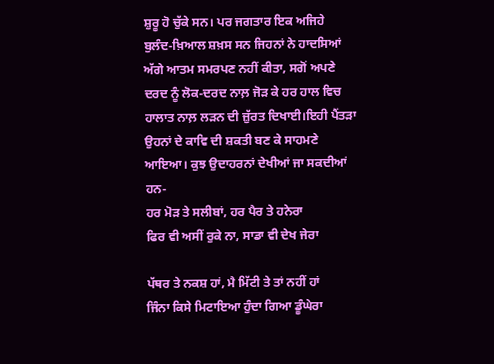ਸ਼ੁਰੂ ਹੋ ਚੁੱਕੇ ਸਨ। ਪਰ ਜਗਤਾਰ ਇਕ ਅਜਿਹੇ ਬੁਲੰਦ-ਖ਼ਿਆਲ ਸ਼ਖ਼ਸ ਸਨ ਜਿਹਨਾਂ ਨੇ ਹਾਦਸਿਆਂ ਅੱਗੇ ਆਤਮ ਸਮਰਪਣ ਨਹੀਂ ਕੀਤਾ, ਸਗੋਂ ਅਪਣੇ ਦਰਦ ਨੂੰ ਲੋਕ-ਦਰਦ ਨਾਲ਼ ਜੋੜ ਕੇ ਹਰ ਹਾਲ ਵਿਚ ਹਾਲਾਤ ਨਾਲ਼ ਲੜਨ ਦੀ ਜ਼ੁੱਰਤ ਦਿਖਾਈ।ਇਹੀ ਪੈਂਤੜਾ ਉਹਨਾਂ ਦੇ ਕਾਵਿ ਦੀ ਸ਼ਕਤੀ ਬਣ ਕੇ ਸਾਹਮਣੇ ਆਇਆ। ਕੁਝ ਉਦਾਹਰਨਾਂ ਦੇਖੀਆਂ ਜਾ ਸਕਦੀਆਂ ਹਨ-
ਹਰ ਮੋੜ ਤੇ ਸਲੀਬਾਂ, ਹਰ ਪੈਰ ਤੇ ਹਨੇਰਾ
ਫਿਰ ਵੀ ਅਸੀਂ ਰੁਕੇ ਨਾ, ਸਾਡਾ ਵੀ ਦੇਖ ਜੇਰਾ

ਪੱਥਰ ਤੇ ਨਕਸ਼ ਹਾਂ, ਮੈ ਮਿੱਟੀ ਤੇ ਤਾਂ ਨਹੀਂ ਹਾਂ
ਜਿੰਨਾ ਕਿਸੇ ਮਿਟਾਇਆ ਹੁੰਦਾ ਗਿਆ ਡੂੰਘੇਰਾ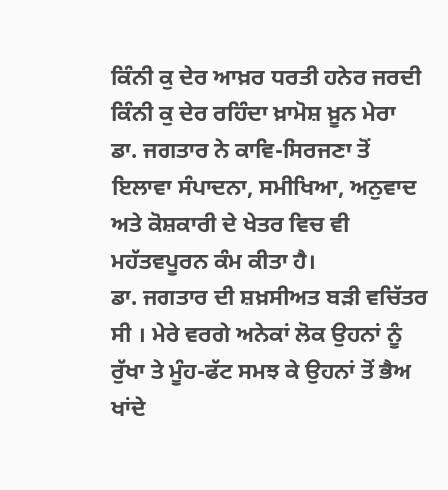ਕਿੰਨੀ ਕੁ ਦੇਰ ਆਖ਼ਰ ਧਰਤੀ ਹਨੇਰ ਜਰਦੀ
ਕਿੰਨੀ ਕੁ ਦੇਰ ਰਹਿੰਦਾ ਖ਼ਾਮੋਸ਼ ਖ਼ੂਨ ਮੇਰਾ
ਡਾ. ਜਗਤਾਰ ਨੇ ਕਾਵਿ-ਸਿਰਜਣਾ ਤੋਂ ਇਲਾਵਾ ਸੰਪਾਦਨਾ, ਸਮੀਖਿਆ, ਅਨੁਵਾਦ ਅਤੇ ਕੋਸ਼ਕਾਰੀ ਦੇ ਖੇਤਰ ਵਿਚ ਵੀ ਮਹੱਤਵਪੂਰਨ ਕੰਮ ਕੀਤਾ ਹੈ।
ਡਾ. ਜਗਤਾਰ ਦੀ ਸ਼ਖ਼ਸੀਅਤ ਬੜੀ ਵਚਿੱਤਰ ਸੀ । ਮੇਰੇ ਵਰਗੇ ਅਨੇਕਾਂ ਲੋਕ ਉਹਨਾਂ ਨੂੰ ਰੁੱਖਾ ਤੇ ਮੂੰਹ-ਫੱਟ ਸਮਝ ਕੇ ਉਹਨਾਂ ਤੋਂ ਭੈਅ ਖਾਂਦੇ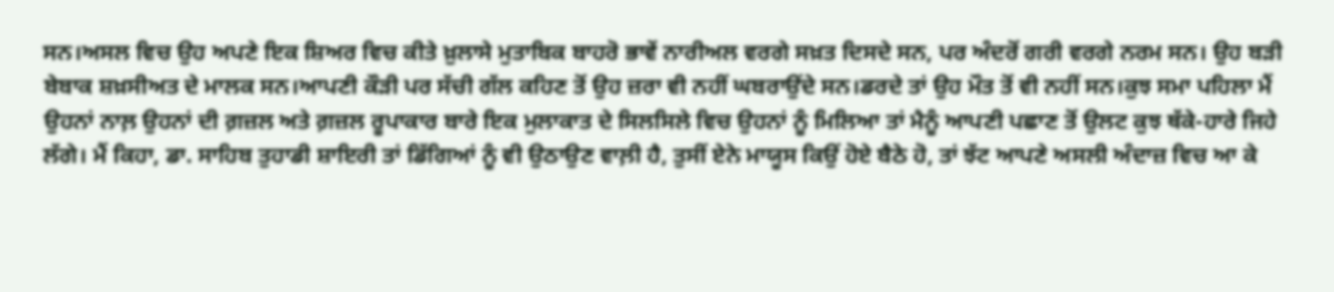ਸਨ।ਅਸਲ ਵਿਚ ਉਹ ਅਪਣੇ ਇਕ ਸ਼ਿਅਰ ਵਿਚ ਕੀਤੇ ਖ਼ੁਲਾਸੇ ਮੁਤਾਬਿਕ ਬਾਹਰੋ ਭਾਵੇਂ ਨਾਰੀਅਲ ਵਰਗੇ ਸਖ਼ਤ ਦਿਸਦੇ ਸਨ, ਪਰ ਅੰਦਰੋਂ ਗਰੀ ਵਰਗੇ ਨਰਮ ਸਨ। ਉਹ ਬੜੀ ਬੇਬਾਕ ਸ਼ਖ਼ਸੀਅਤ ਦੇ ਮਾਲਕ ਸਨ।ਆਪਣੀ ਕੌੜੀ ਪਰ ਸੱਚੀ ਗੱਲ ਕਹਿਣ ਤੋਂ ਉਹ ਜ਼ਰਾ ਵੀ ਨਹੀਂ ਘਬਰਾਉਂਦੇ ਸਨ।ਡਰਦੇ ਤਾਂ ਉਹ ਮੌਤ ਤੋਂ ਵੀ ਨਹੀਂ ਸਨ।ਕੁਝ ਸਮਾ ਪਹਿਲਾ ਮੈਂ ਉਹਨਾਂ ਨਾਲ਼ ਉਹਨਾਂ ਦੀ ਗ਼ਜ਼ਲ ਅਤੇ ਗ਼ਜ਼ਲ ਰੂਪਾਕਾਰ ਬਾਰੇ ਇਕ ਮੁਲਾਕਾਤ ਦੇ ਸਿਲਸਿਲੇ ਵਿਚ ਉਹਨਾਂ ਨੂੰ ਮਿਲਿਆ ਤਾਂ ਮੈਨੂੰ ਆਪਣੀ ਪਛਾਣ ਤੋਂ ਉਲਟ ਕੁਝ ਥੱਕੇ-ਹਾਰੇ ਜਿਹੇ ਲੱਗੇ। ਮੈਂ ਕਿਹਾ, ਡਾ. ਸਾਹਿਬ ਤੁਹਾਡੀ ਸ਼ਾਇਰੀ ਤਾਂ ਡਿੱਗਿਆਂ ਨੂੰ ਵੀ ਉਠਾਉਣ ਵਾਲ਼ੀ ਹੈ, ਤੁਸੀਂ ਏਨੇ ਮਾਯੂਸ ਕਿਉਂ ਹੋਏ ਬੈਠੇ ਹੋ, ਤਾਂ ਝੱਟ ਆਪਣੇ ਅਸਲੀ ਅੰਦਾਜ਼ ਵਿਚ ਆ ਕੇ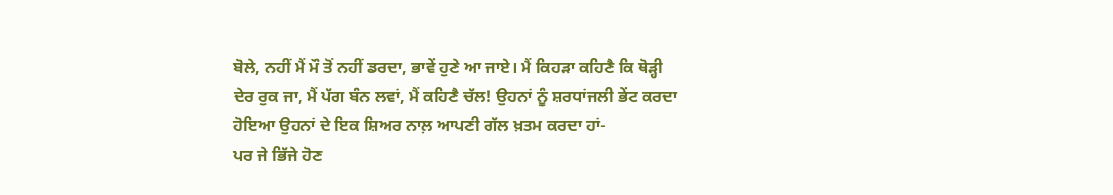ਬੋਲੇ, ਨਹੀਂ ਮੈਂ ਮੌ ਤੋਂ ਨਹੀਂ ਡਰਦਾ, ਭਾਵੇਂ ਹੁਣੇ ਆ ਜਾਏ। ਮੈਂ ਕਿਹੜਾ ਕਹਿਣੈ ਕਿ ਥੋੜ੍ਹੀ ਦੇਰ ਰੁਕ ਜਾ, ਮੈਂ ਪੱਗ ਬੰਨ ਲਵਾਂ, ਮੈਂ ਕਹਿਣੈ ਚੱਲ! ਉਹਨਾਂ ਨੂੰ ਸ਼ਰਧਾਂਜਲੀ ਭੇਂਟ ਕਰਦਾ ਹੋਇਆ ਉਹਨਾਂ ਦੇ ਇਕ ਸ਼ਿਅਰ ਨਾਲ਼ ਆਪਣੀ ਗੱਲ ਖ਼ਤਮ ਕਰਦਾ ਹਾਂ-
ਪਰ ਜੇ ਭਿੱਜੇ ਹੋਣ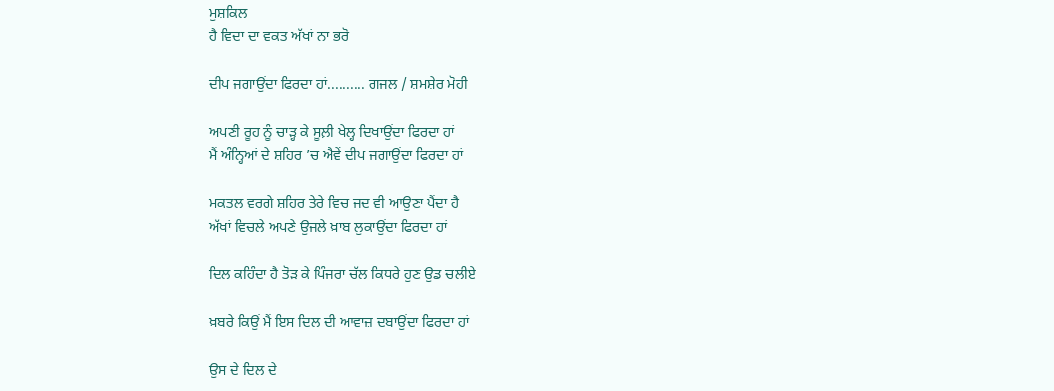ਮੁਸ਼ਕਿਲ
ਹੈ ਵਿਦਾ ਦਾ ਵਕਤ ਅੱਖਾਂ ਨਾ ਭਰੋ

ਦੀਪ ਜਗਾਉਂਦਾ ਫਿਰਦਾ ਹਾਂ.......... ਗਜਲ / ਸ਼ਮਸ਼ੇਰ ਮੋਹੀ

ਅਪਣੀ ਰੂਹ ਨੂੰ ਚਾੜ੍ਹ ਕੇ ਸੂਲ਼ੀ ਖੇਲ੍ਹ ਦਿਖਾਉਂਦਾ ਫਿਰਦਾ ਹਾਂ
ਮੈਂ ਅੰਨ੍ਹਿਆਂ ਦੇ ਸ਼ਹਿਰ ’ਚ ਐਵੇਂ ਦੀਪ ਜਗਾਉਂਦਾ ਫਿਰਦਾ ਹਾਂ

ਮਕਤਲ ਵਰਗੇ ਸ਼ਹਿਰ ਤੇਰੇ ਵਿਚ ਜਦ ਵੀ ਆਉਣਾ ਪੈਂਦਾ ਹੈ
ਅੱਖਾਂ ਵਿਚਲੇ ਅਪਣੇ ਉਜਲੇ ਖ਼ਾਬ ਲੁਕਾਉਂਦਾ ਫਿਰਦਾ ਹਾਂ

ਦਿਲ ਕਹਿੰਦਾ ਹੈ ਤੋੜ ਕੇ ਪਿੰਜਰਾ ਚੱਲ ਕਿਧਰੇ ਹੁਣ ਉਡ ਚਲੀਏ

ਖ਼ਬਰੇ ਕਿਉਂ ਮੈਂ ਇਸ ਦਿਲ ਦੀ ਆਵਾਜ਼ ਦਬਾਉਂਦਾ ਫਿਰਦਾ ਹਾਂ

ਉਸ ਦੇ ਦਿਲ ਦੇ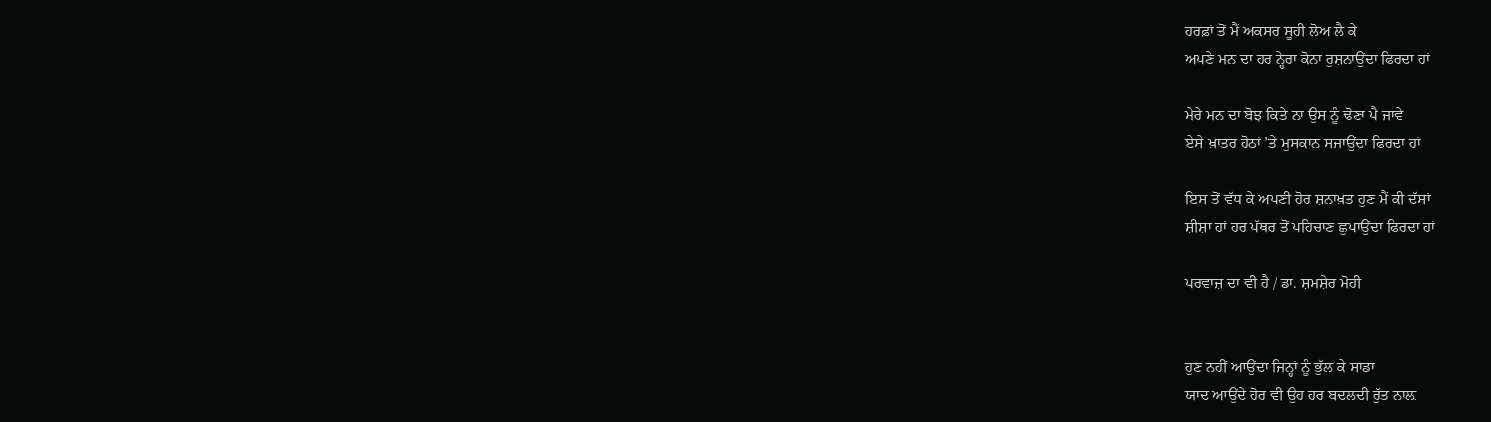ਹਰਫ਼ਾਂ ਤੋਂ ਮੈਂ ਅਕਸਰ ਸੂਹੀ ਲੋਅ ਲੈ ਕੇ
ਅਪਣੇ ਮਨ ਦਾ ਹਰ ਨ੍ਹੇਰਾ ਕੋਨਾ ਰੁਸ਼ਨਾਉਂਦਾ ਫਿਰਦਾ ਹਾਂ

ਮੇਰੇ ਮਨ ਦਾ ਬੋਝ ਕਿਤੇ ਨਾ ਉਸ ਨੂੰ ਢੋਣਾ ਪੈ ਜਾਵੇ
ਏਸੇ ਖ਼ਾਤਰ ਹੋਠਾਂ ’ਤੇ ਮੁਸਕਾਨ ਸਜਾਉਂਦਾ ਫਿਰਦਾ ਹਾਂ

ਇਸ ਤੋਂ ਵੱਧ ਕੇ ਅਪਣੀ ਹੋਰ ਸ਼ਨਾਖ਼ਤ ਹੁਣ ਮੈਂ ਕੀ ਦੱਸਾਂ
ਸ਼ੀਸ਼ਾ ਹਾਂ ਹਰ ਪੱਥਰ ਤੋਂ ਪਹਿਚਾਣ ਛੁਪਾਉਂਦਾ ਫਿਰਦਾ ਹਾਂ

ਪਰਵਾਜ਼ ਦਾ ਵੀ ਹੈ / ਡਾ. ਸ਼ਮਸ਼ੇਰ ਮੋਹੀ


ਹੁਣ ਨਹੀਂ ਆਉਂਦਾ ਜਿਨ੍ਹਾਂ ਨੂੰ ਭੁੱਲ ਕੇ ਸਾਡਾ
ਯਾਦ ਆਉਂਦੇ ਹੋਰ ਵੀ ਉਹ ਹਰ ਬਦਲਦੀ ਰੁੱਤ ਨਾਲ਼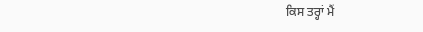ਕਿਸ ਤਰ੍ਹਾਂ ਮੈਂ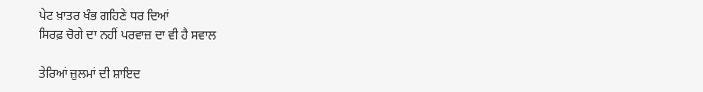ਪੇਟ ਖ਼ਾਤਰ ਖੰਭ ਗਹਿਣੇ ਧਰ ਦਿਆਂ
ਸਿਰਫ਼ ਚੋਗੇ ਦਾ ਨਹੀਂ ਪਰਵਾਜ਼ ਦਾ ਵੀ ਹੈ ਸਵਾਲ

ਤੇਰਿਆਂ ਜ਼ੁਲਮਾਂ ਦੀ ਸ਼ਾਇਦ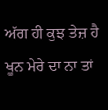ਅੱਗ ਹੀ ਕੁਝ ਤੇਜ਼ ਹੈ
ਖੂਨ ਮੇਰੇ ਦਾ ਨਾ ਤਾਂ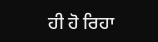ਹੀ ਹੋ ਰਿਹਾ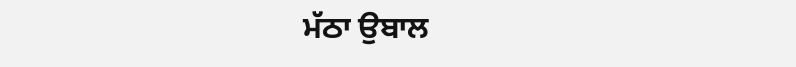ਮੱਠਾ ਉਬਾਲ